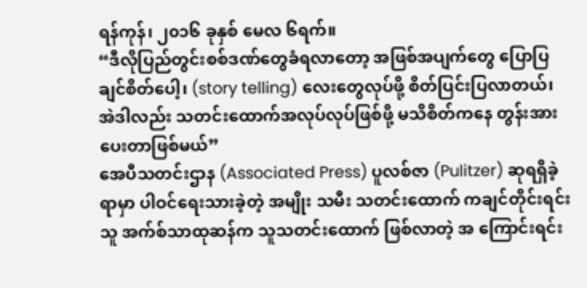ရန်ကုန်၊ ၂၀၁၆ ခုနှစ် မေလ ၆ရက်။
“ဒီလိုပြည်တွင်းစစ်ဒဏ်တွေခံရလာတော့ အဖြစ်အပျက်တွေ ပြောပြချင်စိတ်ပေါ့၊ (story telling) လေးတွေလုပ်ဖို့ စိတ်ပြင်းပြလာတယ်၊ အဲဒါလည်း သတင်းထောက်အလုပ်လုပ်ဖြစ်ဖို့ မသိစိတ်ကနေ တွန်းအားပေးတာဖြစ်မယ်”
အေပီသတင်းဌာန (Associated Press) ပူလစ်ဇာ (Pulitzer) ဆုရရှိခဲ့ရာမှာ ပါဝင်ရေးသားခဲ့တဲ့ အမျိုး သမီး သတင်းထောက် ကချင်တိုင်းရင်းသူ အက်စ်သာထုဆန်က သူသတင်းထောက် ဖြစ်လာတဲ့ အ ကြောင်းရင်း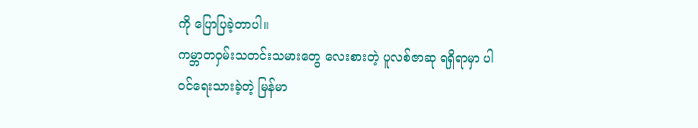ကို ပြောပြခဲ့တာပါ။
ကမ္ဘာတဝှမ်းသတင်းသမားတွေ လေးစားတဲ့ ပူလစ်ဇာဆု ရရှိရာမှာ ပါဝင်ရေးသားခဲ့တဲ့ မြန်မာ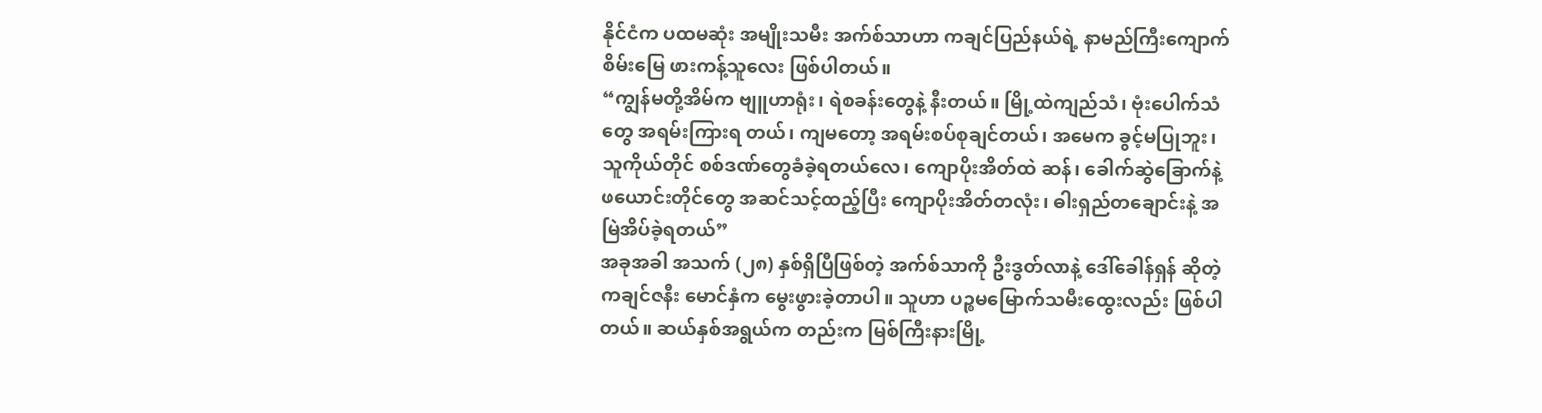နိုင်ငံက ပထမဆုံး အမျိုးသမီး အက်စ်သာဟာ ကချင်ပြည်နယ်ရဲ့ နာမည်ကြီးကျောက်စိမ်းမြေ ဖားကန့်သူလေး ဖြစ်ပါတယ်။
“ကျွန်မတို့အိမ်က ဗျူဟာရုံး၊ ရဲစခန်းတွေနဲ့ နီးတယ်။ မြို့ထဲကျည်သံ၊ ဗုံးပေါက်သံတွေ အရမ်းကြားရ တယ်၊ ကျမတော့ အရမ်းစပ်စုချင်တယ်၊ အမေက ခွင့်မပြုဘူး၊ သူကိုယ်တိုင် စစ်ဒဏ်တွေခံခဲ့ရတယ်လေ၊ ကျောပိုးအိတ်ထဲ ဆန်၊ ခေါက်ဆွဲခြောက်နဲ့ ဖယောင်းတိုင်တွေ အဆင်သင့်ထည့်ပြီး ကျောပိုးအိတ်တလုံး၊ ဓါးရှည်တချောင်းနဲ့ အမြဲအိပ်ခဲ့ရတယ်”
အခုအခါ အသက် (၂၈) နှစ်ရှိပြီဖြစ်တဲ့ အက်စ်သာကို ဦးဒွတ်လာနဲ့ ဒေါ်ခေါန်ရှန် ဆိုတဲ့ ကချင်ဇနီး မောင်နှံက မွေးဖွားခဲ့တာပါ။ သူဟာ ပဉ္စမမြောက်သမီးထွေးလည်း ဖြစ်ပါတယ်။ ဆယ်နှစ်အရွယ်က တည်းက မြစ်ကြီးနားမြို့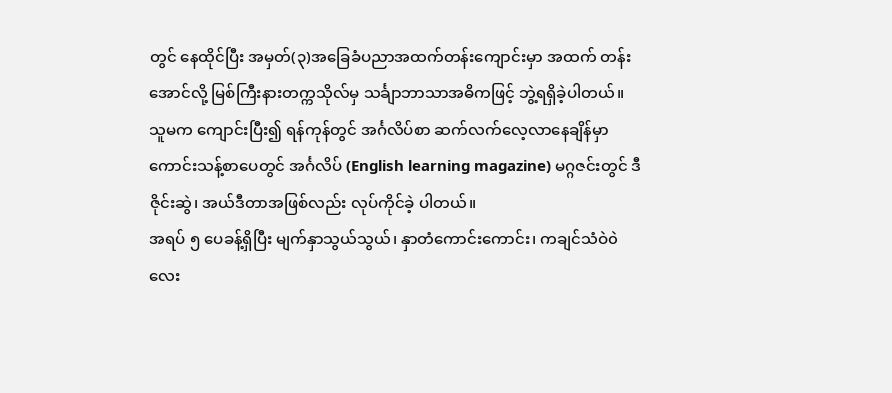တွင် နေထိုင်ပြီး အမှတ်(၃)အခြေခံပညာအထက်တန်းကျောင်းမှာ အထက် တန်းအောင်လို့ မြစ်ကြီးနားတက္ကသိုလ်မှ သင်္ချာဘာသာအဓိကဖြင့် ဘွဲ့ရရှိခဲ့ပါတယ်။
သူမက ကျောင်းပြီး၍ ရန်ကုန်တွင် အင်္ဂလိပ်စာ ဆက်လက်လေ့လာနေချိန်မှာ ကောင်းသန့်စာပေတွင် အင်္ဂလိပ် (English learning magazine) မဂ္ဂဇင်းတွင် ဒီဇိုင်းဆွဲ၊ အယ်ဒီတာအဖြစ်လည်း လုပ်ကိုင်ခဲ့ ပါတယ်။
အရပ် ၅ ပေခန့်ရှိပြီး မျက်နှာသွယ်သွယ်၊ နှာတံကောင်းကောင်း၊ ကချင်သံဝဲ၀ဲလေး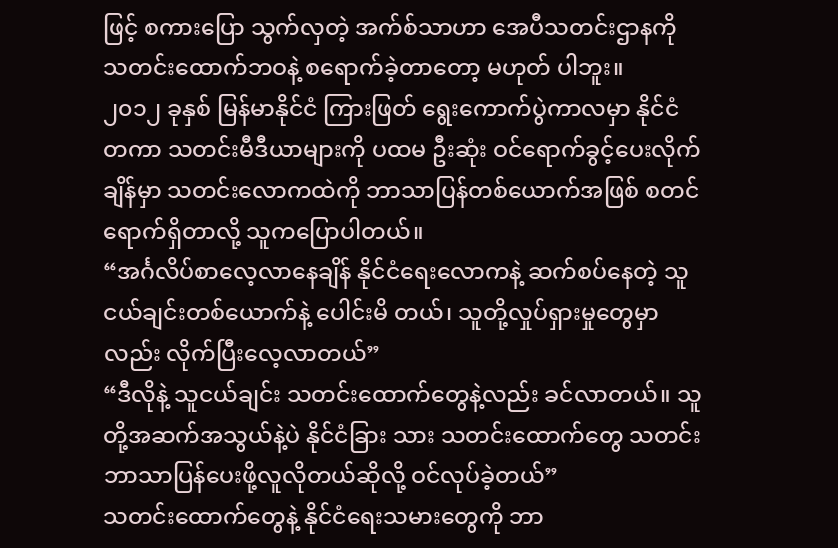ဖြင့် စကားပြော သွက်လှတဲ့ အက်စ်သာဟာ အေပီသတင်းဌာနကို သတင်းထောက်ဘဝနဲ့ စရောက်ခဲ့တာတော့ မဟုတ် ပါဘူး။
၂၀၁၂ ခုနှစ် မြန်မာနိုင်ငံ ကြားဖြတ် ရွေးကောက်ပွဲကာလမှာ နိုင်ငံတကာ သတင်းမီဒီယာများကို ပထမ ဦးဆုံး ဝင်ရောက်ခွင့်ပေးလိုက်ချိန်မှာ သတင်းလောကထဲကို ဘာသာပြန်တစ်ယောက်အဖြစ် စတင် ရောက်ရှိတာလို့ သူကပြောပါတယ်။
“အင်္ဂလိပ်စာလေ့လာနေချိန် နိုင်ငံရေးလောကနဲ့ ဆက်စပ်နေတဲ့ သူငယ်ချင်းတစ်ယောက်နဲ့ ပေါင်းမိ တယ်၊ သူတို့လှုပ်ရှားမှုတွေမှာလည်း လိုက်ပြီးလေ့လာတယ်”
“ဒီလိုနဲ့ သူငယ်ချင်း သတင်းထောက်တွေနဲ့လည်း ခင်လာတယ်။ သူတို့အဆက်အသွယ်နဲ့ပဲ နိုင်ငံခြား သား သတင်းထောက်တွေ သတင်းဘာသာပြန်ပေးဖို့လူလိုတယ်ဆိုလို့ ဝင်လုပ်ခဲ့တယ်”
သတင်းထောက်တွေနဲ့ နိုင်ငံရေးသမားတွေကို ဘာ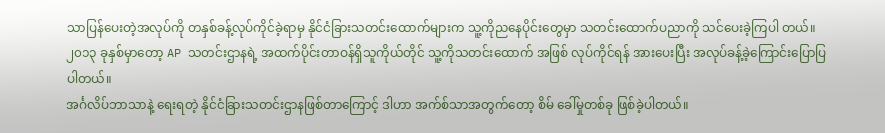သာပြန်ပေးတဲ့အလုပ်ကို တနှစ်ခန့်လုပ်ကိုင်ခဲ့ရာမှ နိုင်ငံခြားသတင်းထောက်များက သူ့ကိုညနေပိုင်းတွေမှာ သတင်းထောက်ပညာကို သင်ပေးခဲ့ကြပါ တယ်။
၂၀၁၃ ခုနှစ်မှာတော့ AP သတင်းဌာနရဲ့ အထက်ပိုင်းတာဝန်ရှိသူကိုယ်တိုင် သူ့ကိုသတင်းထောက် အဖြစ် လုပ်ကိုင်ရန် အားပေးပြီး အလုပ်ခန့်ခဲ့ကြောင်းပြောပြပါတယ်။
အင်္ဂလိပ်ဘာသာနဲ့ ရေးရတဲ့ နိုင်ငံခြားသတင်းဌာနဖြစ်တာကြောင့် ဒါဟာ အက်စ်သာအတွက်တော့ စိမ် ခေါ်မှုတစ်ခု ဖြစ်ခဲ့ပါတယ်။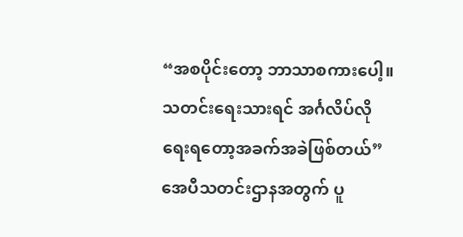“အစပိုင်းတော့ ဘာသာစကားပေါ့။ သတင်းရေးသားရင် အင်္ဂလိပ်လိုရေးရတော့အခက်အခဲဖြစ်တယ်”
အေပီသတင်းဌာနအတွက် ပူ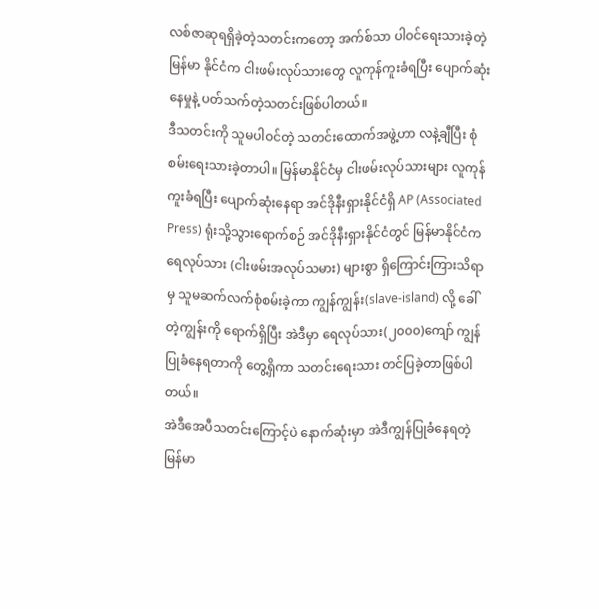လစ်ဇာဆုရရှိခဲ့တဲ့သတင်းကတော့ အက်စ်သာ ပါဝင်ရေးသားခဲ့တဲ့ မြန်မာ နိုင်ငံက ငါးဖမ်းလုပ်သားတွေ လူကုန်ကူးခံရပြီး ပျောက်ဆုံးနေမှုနဲ့ ပတ်သက်တဲ့သတင်းဖြစ်ပါတယ်။
ဒီသတင်းကို သူမပါဝင်တဲ့ သတင်းထောက်အဖွဲ့ဟာ လနဲ့ချီပြီး စုံစမ်းရေးသားခဲ့တာပါ။ မြန်မာနိုင်ငံမှ ငါးဖမ်းလုပ်သားများ လူကုန်ကူးခံရပြီး ပျောက်ဆုံးနေရာ အင်ဒိုနီးရှားနိုင်ငံရှိ AP (Associated Press) ရုံးသို့သွားရောက်စဉ် အင်ဒိုနီးရှားနိုင်ငံတွင် မြန်မာနိုင်ငံက ရေလုပ်သား (ငါးဖမ်းအလုပ်သမား) များစွာ ရှိကြောင်းကြားသိရာမှ သူမဆက်လက်စုံစမ်းခဲ့ကာ ကျွန်ကျွန်း(slave-island) လို့ ခေါ်တဲ့ကျွန်းကို ရောက်ရှိပြီး အဲဒီမှာ ရေလုပ်သား(၂၀၀၀)ကျော် ကျွန်ပြုခံနေရတာကို တွေ့ရှိကာ သတင်းရေးသား တင်ပြခဲ့တာဖြစ်ပါတယ်။
အဲဒီအေပီသတင်းကြောင့်ပဲ နောက်ဆုံးမှာ အဲဒီကျွန်ပြုခံနေရတဲ့ မြန်မာ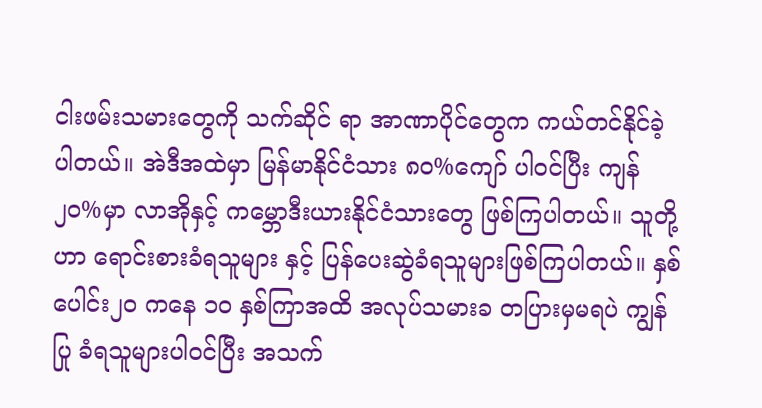ငါးဖမ်းသမားတွေကို သက်ဆိုင် ရာ အာဏာပိုင်တွေက ကယ်တင်နိုင်ခဲ့ပါတယ်။ အဲဒီအထဲမှာ မြန်မာနိုင်ငံသား ၈၀%ကျော် ပါဝင်ပြီး ကျန်၂၀%မှာ လာအိုနှင့် ကမ္ဘောဒီးယားနိုင်ငံသားတွေ ဖြစ်ကြပါတယ်။ သူတို့ဟာ ရောင်းစားခံရသူများ နှင့် ပြန်ပေးဆွဲခံရသူများဖြစ်ကြပါတယ်။ နှစ်ပေါင်း၂၀ ကနေ ၁၀ နှစ်ကြာအထိ အလုပ်သမားခ တပြားမှမရပဲ ကျွန်ပြု ခံရသူများပါဝင်ပြီး အသက်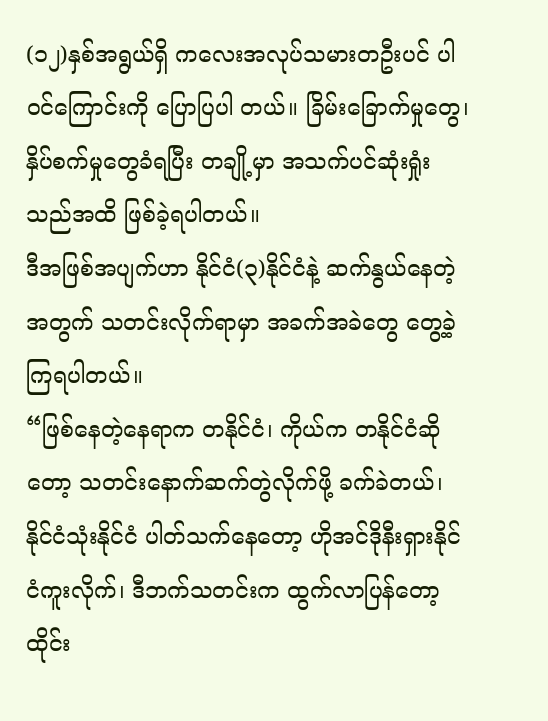(၁၂)နှစ်အရွယ်ရှိ ကလေးအလုပ်သမားတဦးပင် ပါဝင်ကြောင်းကို ပြောပြပါ တယ်။ ခြိမ်းခြောက်မှုတွေ၊ နှိပ်စက်မှုတွေခံရပြီး တချို့မှာ အသက်ပင်ဆုံးရှုံးသည်အထိ ဖြစ်ခဲ့ရပါတယ်။
ဒီအဖြစ်အပျက်ဟာ နိုင်ငံ(၃)နိုင်ငံနဲ့ ဆက်နွယ်နေတဲ့အတွက် သတင်းလိုက်ရာမှာ အခက်အခဲတွေ တွေ့ခဲ့ကြရပါတယ်။
“ဖြစ်နေတဲ့နေရာက တနိုင်ငံ၊ ကိုယ်က တနိုင်ငံဆိုတော့ သတင်းနောက်ဆက်တွဲလိုက်ဖို့ ခက်ခဲတယ်၊ နိုင်ငံသုံးနိုင်ငံ ပါတ်သက်နေတော့ ဟိုအင်ဒိုနီးရှားနိုင်ငံကူးလိုက်၊ ဒီဘက်သတင်းက ထွက်လာပြန်တော့ ထိုင်း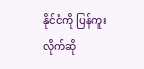နိုင်ငံကို ပြန်ကူးလိုက်ဆို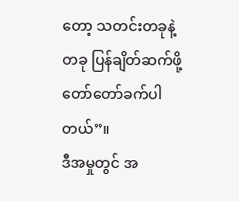တော့ သတင်းတခုနဲ့တခု ပြန်ချိတ်ဆက်ဖို့ တော်တော်ခက်ပါတယ်”။
ဒီအမှုတွင် အ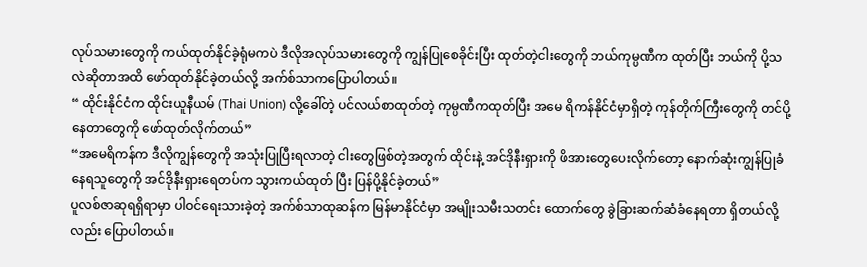လုပ်သမားတွေကို ကယ်ထုတ်နိုင်ခဲ့ရုံမကပဲ ဒီလိုအလုပ်သမားတွေကို ကျွန်ပြုစေခိုင်းပြီး ထုတ်တဲ့ငါးတွေကို ဘယ်ကုမ္ပဏီက ထုတ်ပြီး ဘယ်ကို ပို့သလဲဆိုတာအထိ ဖော်ထုတ်နိုင်ခဲ့တယ်လို့ အက်စ်သာကပြောပါတယ်။
“ ထိုင်းနိုင်ငံက ထိုင်းယူနီယမ် (Thai Union) လို့ခေါ်တဲ့ ပင်လယ်စာထုတ်တဲ့ ကုမ္ပဏီကထုတ်ပြီး အမေ ရိကန်နိုင်ငံမှာရှိတဲ့ ကုန်တိုက်ကြီးတွေကို တင်ပို့နေတာတွေကို ဖော်ထုတ်လိုက်တယ်”
“အမေရိကန်က ဒီလိုကျွန်တွေကို အသုံးပြုပြီးရလာတဲ့ ငါးတွေဖြစ်တဲ့အတွက် ထိုင်းနဲ့ အင်ဒိုနီးရှားကို ဖိအားတွေပေးလိုက်တော့ နောက်ဆုံးကျွန်ပြုခံနေရသူတွေကို အင်ဒိုနီးရှားရေတပ်က သွားကယ်ထုတ် ပြီး ပြန်ပို့နိုင်ခဲ့တယ်”
ပူလစ်ဇာဆုရရှိရာမှာ ပါဝင်ရေးသားခဲ့တဲ့ အက်စ်သာထုဆန်က မြန်မာနိုင်ငံမှာ အမျိုးသမီးသတင်း ထောက်တွေ ခွဲခြားဆက်ဆံခံနေရတာ ရှိတယ်လို့လည်း ပြောပါတယ်။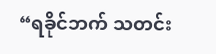“ရခိုင်ဘက် သတင်း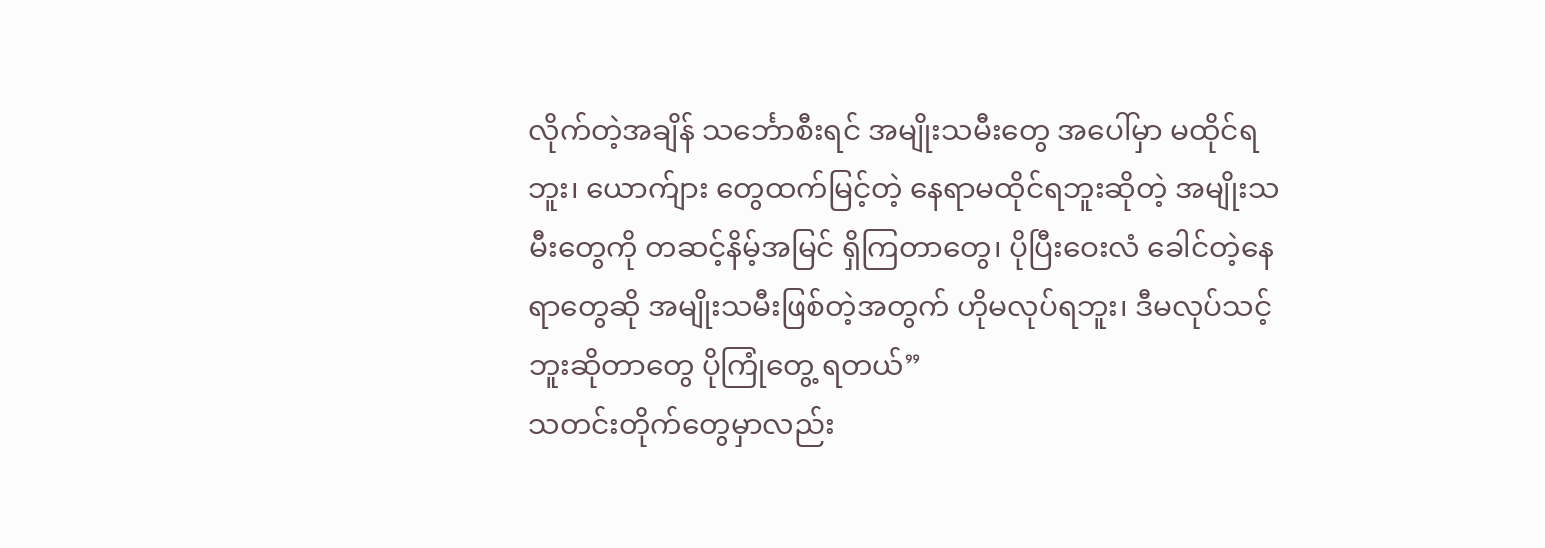လိုက်တဲ့အချိန် သင်္ဘောစီးရင် အမျိုးသမီးတွေ အပေါ်မှာ မထိုင်ရဘူး၊ ယောက်ျား တွေထက်မြင့်တဲ့ နေရာမထိုင်ရဘူးဆိုတဲ့ အမျိုးသမီးတွေကို တဆင့်နိမ့်အမြင် ရှိကြတာတွေ၊ ပိုပြီးဝေးလံ ခေါင်တဲ့နေရာတွေဆို အမျိုးသမီးဖြစ်တဲ့အတွက် ဟိုမလုပ်ရဘူး၊ ဒီမလုပ်သင့်ဘူးဆိုတာတွေ ပိုကြုံတွေ့ ရတယ်”
သတင်းတိုက်တွေမှာလည်း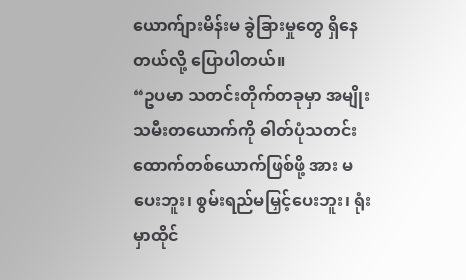ယောက်ျားမိန်းမ ခွဲခြားမှုတွေ ရှိနေတယ်လို့ ပြောပါတယ်။
“ဥပမာ သတင်းတိုက်တခုမှာ အမျိုးသမီးတယောက်ကို ဓါတ်ပုံသတင်းထောက်တစ်ယောက်ဖြစ်ဖို့ အား မပေးဘူး၊ စွမ်းရည်မမြှင့်ပေးဘူး၊ ရုံးမှာထိုင်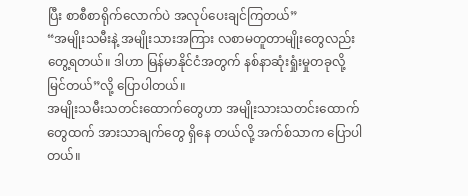ပြီး စာစီစာရိုက်လောက်ပဲ အလုပ်ပေးချင်ကြတယ်”
“အမျိုးသမီးနဲ့ အမျိုးသားအကြား လစာမတူတာမျိုးတွေလည်းတွေ့ရတယ်။ ဒါဟာ မြန်မာနိုင်ငံအတွက် နစ်နာဆုံးရှုံးမှုတခုလို့မြင်တယ်”လို့ ပြောပါတယ်။
အမျိုးသမီးသတင်းထောက်တွေဟာ အမျိုးသားသတင်းထောက်တွေထက် အားသာချက်တွေ ရှိနေ တယ်လို့ အက်စ်သာက ပြောပါတယ်။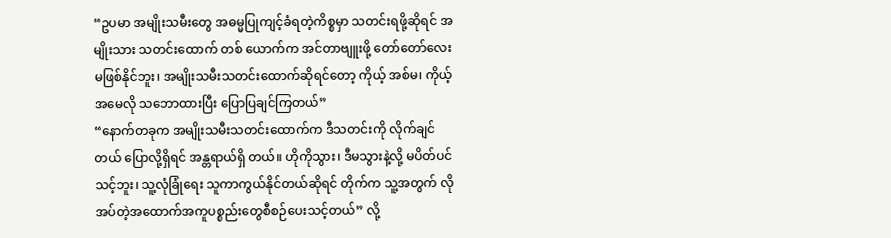“ဥပမာ အမျိုးသမီးတွေ အဓမ္မပြုကျင့်ခံရတဲ့ကိစ္စမှာ သတင်းရဖို့ဆိုရင် အမျိုးသား သတင်းထောက် တစ် ယောက်က အင်တာဗျူးဖို့ တော်တော်လေး မဖြစ်နိုင်ဘူး၊ အမျိုးသမီးသတင်းထောက်ဆိုရင်တော့ ကိုယ့် အစ်မ၊ ကိုယ့်အမေလို သဘောထားပြီး ပြောပြချင်ကြတယ်”
“နောက်တခုက အမျိုးသမီးသတင်းထောက်က ဒီသတင်းကို လိုက်ချင်တယ် ပြောလို့ရှိရင် အန္တရာယ်ရှိ တယ်။ ဟိုကိုသွား၊ ဒီမသွားနဲ့လို့ မပိတ်ပင်သင့်ဘူး၊ သူ့လုံခြုံရေး သူကာကွယ်နိုင်တယ်ဆိုရင် တိုက်က သူ့အတွက် လိုအပ်တဲ့အထောက်အကူပစ္စည်းတွေစီစဉ်ပေးသင့်တယ်” လို့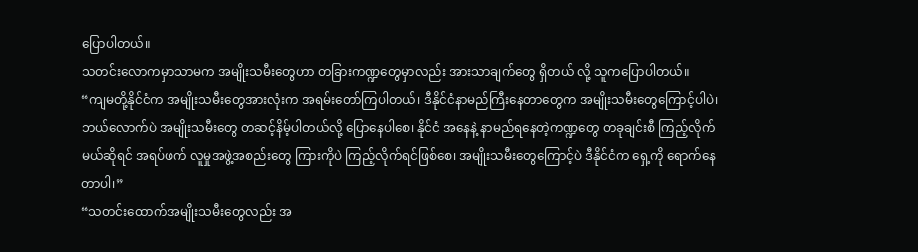ပြောပါတယ်။
သတင်းလောကမှာသာမက အမျိုးသမီးတွေဟာ တခြားကဏ္ဍတွေမှာလည်း အားသာချက်တွေ ရှိတယ် လို့ သူကပြောပါတယ်။
“ကျမတို့နိုင်ငံက အမျိုးသမီးတွေအားလုံးက အရမ်းတော်ကြပါတယ်၊ ဒီနိုင်ငံနာမည်ကြီးနေတာတွေက အမျိုးသမီးတွေကြောင့်ပါပဲ၊ ဘယ်လောက်ပဲ အမျိုးသမီးတွေ တဆင့်နိမ့်ပါတယ်လို့ ပြောနေပါစေ၊ နိုင်ငံ အနေနဲ့ နာမည်ရနေတဲ့ကဏ္ဍတွေ တခုချင်းစီ ကြည့်လိုက်မယ်ဆိုရင် အရပ်ဖက် လူမှုအဖွဲ့အစည်းတွေ ကြားကိုပဲ ကြည့်လိုက်ရင်ဖြစ်စေ၊ အမျိုးသမီးတွေကြောင့်ပဲ ဒီနိုင်ငံက ရှေ့ကို ရောက်နေတာပါ၊”
“သတင်းထောက်အမျိုးသမီးတွေလည်း အ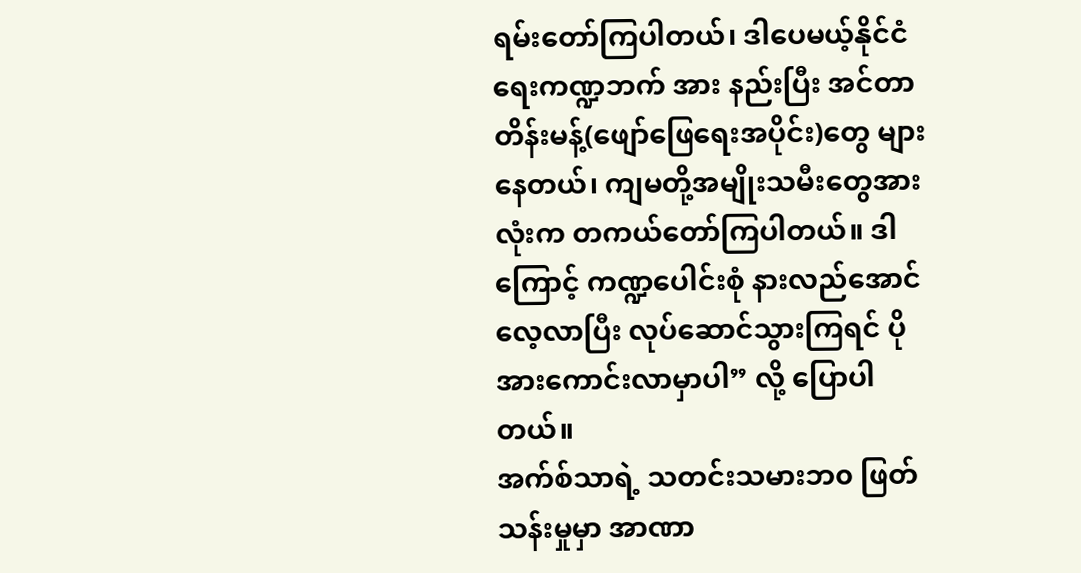ရမ်းတော်ကြပါတယ်၊ ဒါပေမယ့်နိုင်ငံရေးကဏ္ဍဘက် အား နည်းပြီး အင်တာတိန်းမန့်(ဖျော်ဖြေရေးအပိုင်း)တွေ များနေတယ်၊ ကျမတို့အမျိုးသမီးတွေအားလုံးက တကယ်တော်ကြပါတယ်။ ဒါကြောင့် ကဏ္ဍပေါင်းစုံ နားလည်အောင် လေ့လာပြီး လုပ်ဆောင်သွားကြရင် ပိုအားကောင်းလာမှာပါ” လို့ ပြောပါတယ်။
အက်စ်သာရဲ့ သတင်းသမားဘ၀ ဖြတ်သန်းမှုမှာ အာဏာ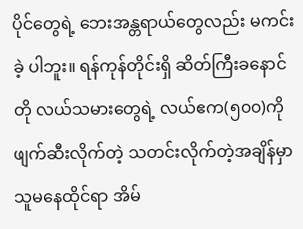ပိုင်တွေရဲ့ ဘေးအန္တရာယ်တွေလည်း မကင်းခဲ့ ပါဘူး။ ရန်ကုန်တိုင်းရှိ ဆိတ်ကြီးခနောင်တို လယ်သမားတွေရဲ့ လယ်ဧက(၅၀၀)ကို ဖျက်ဆီးလိုက်တဲ့ သတင်းလိုက်တဲ့အချိန်မှာ သူမနေထိုင်ရာ အိမ်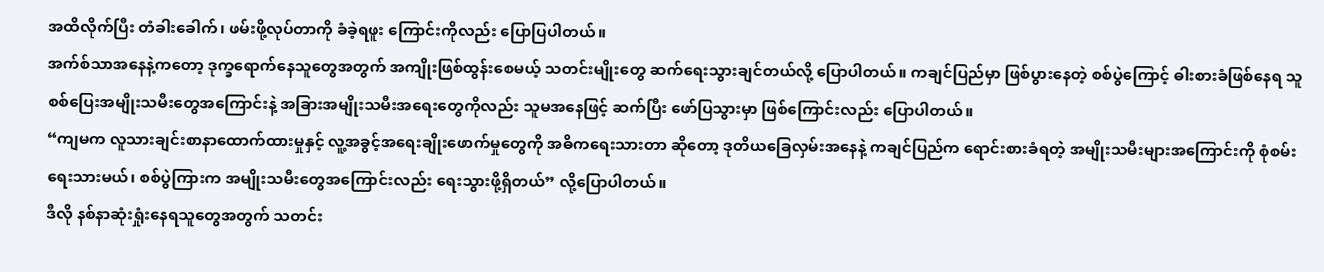အထိလိုက်ပြီး တံခါးခေါက်၊ ဖမ်းဖို့လုပ်တာကို ခံခဲ့ရဖူး ကြောင်းကိုလည်း ပြောပြပါတယ်။
အက်စ်သာအနေနဲ့ကတော့ ဒုက္ခရောက်နေသူတွေအတွက် အကျိုးဖြစ်ထွန်းစေမယ့် သတင်းမျိုးတွေ ဆက်ရေးသွားချင်တယ်လို့ ပြောပါတယ်။ ကချင်ပြည်မှာ ဖြစ်ပွားနေတဲ့ စစ်ပွဲကြောင့် ဓါးစားခံဖြစ်နေရ သူ စစ်ပြေးအမျိုးသမီးတွေအကြောင်းနဲ့ အခြားအမျိုးသမီးအရေးတွေကိုလည်း သူမအနေဖြင့် ဆက်ပြီး ဖော်ပြသွားမှာ ဖြစ်ကြောင်းလည်း ပြောပါတယ်။
“ကျမက လူသားချင်းစာနာထောက်ထားမှုနှင့် လူ့အခွင့်အရေးချိုးဖောက်မှုတွေကို အဓိကရေးသားတာ ဆိုတော့ ဒုတိယခြေလှမ်းအနေနဲ့ ကချင်ပြည်က ရောင်းစားခံရတဲ့ အမျိုးသမီးများအကြောင်းကို စုံစမ်း ရေးသားမယ်၊ စစ်ပွဲကြားက အမျိုးသမီးတွေအကြောင်းလည်း ရေးသွားဖို့ရှိတယ်” လို့ပြောပါတယ်။
ဒီလို နစ်နာဆုံးရှုံးနေရသူတွေအတွက် သတင်း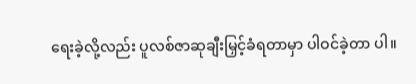ရေးခဲ့လို့လည်း ပူလစ်ဇာဆုချီးမြှင့်ခံရတာမှာ ပါဝင်ခဲ့တာ ပါ။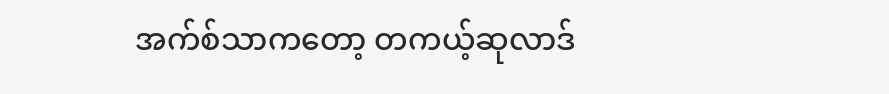အက်စ်သာကတော့ တကယ့်ဆုလာဒ်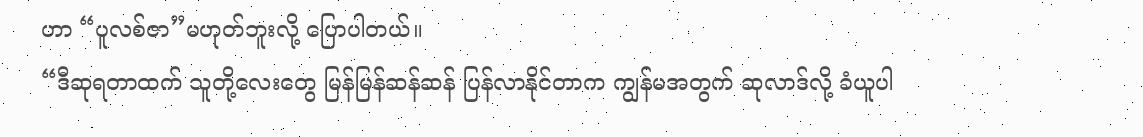ဟာ “ပူလစ်ဇာ”မဟုတ်ဘူးလို့ ပြောပါတယ်။
“ဒီဆုရတာထက် သူတို့လေးတွေ မြန်မြန်ဆန်ဆန် ပြန်လာနိုင်တာက ကျွန်မအတွက် ဆုလာဒ်လို့ ခံယူပါ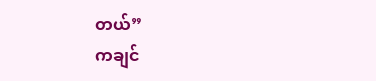တယ်”
ကချင်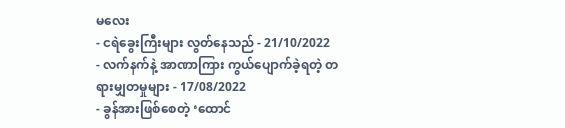မလေး
- ငရဲခွေးကြီးများ လွတ်နေသည် - 21/10/2022
- လက်နက်နဲ့ အာဏာကြား ကွယ်ပျောက်ခဲ့ရတဲ့ တရားမျှတမှုများ - 17/08/2022
- ခွန်အားဖြစ်စေတဲ့ ‘ထောင်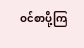ဝင်စာပို့ကြ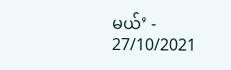မယ်’ - 27/10/2021